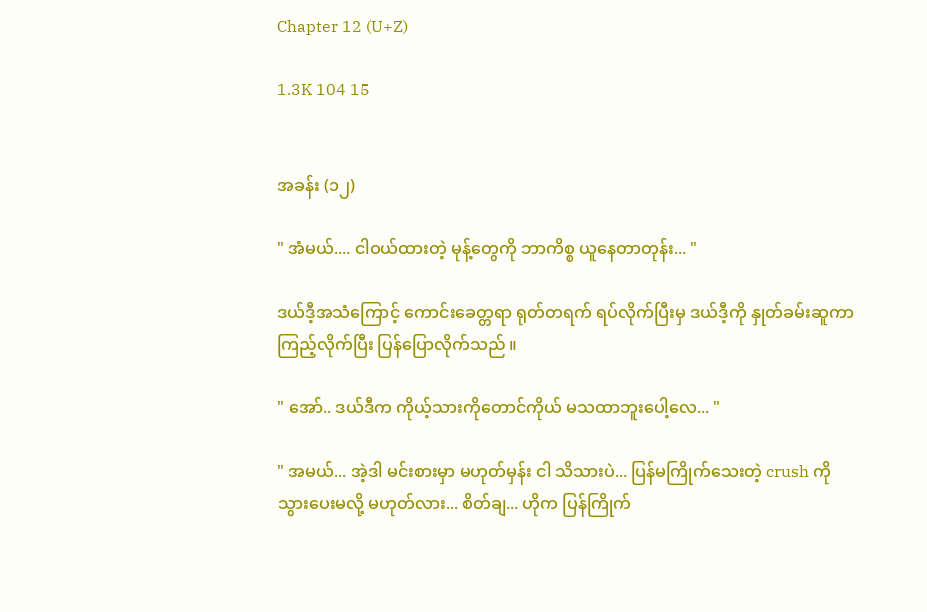Chapter 12 (U+Z)

1.3K 104 15


အခန်း (၁၂)

" အံမယ်.... ငါဝယ်ထားတဲ့ မုန့်တွေကို ဘာကိစ္စ ယူနေတာတုန်း... "

ဒယ်ဒီ့အသံကြောင့် ကောင်းခေတ္တရာ ရုတ်တရက် ရပ်လိုက်ပြီးမှ ဒယ်ဒီ့ကို နှုတ်ခမ်းဆူကာ ကြည့်လိုက်ပြီး ပြန်ပြောလိုက်သည် ။

" အော်.. ဒယ်ဒီက ကိုယ့်သားကိုတောင်ကိုယ် မသထာဘူးပေါ့လေ... "

" အမယ်... အဲ့ဒါ မင်းစားမှာ မဟုတ်မှန်း ငါ သိသားပဲ... ပြန်မကြိုက်သေးတဲ့ crush ကို သွားပေးမလို့ မဟုတ်လား... စိတ်ချ... ဟိုက ပြန်ကြိုက်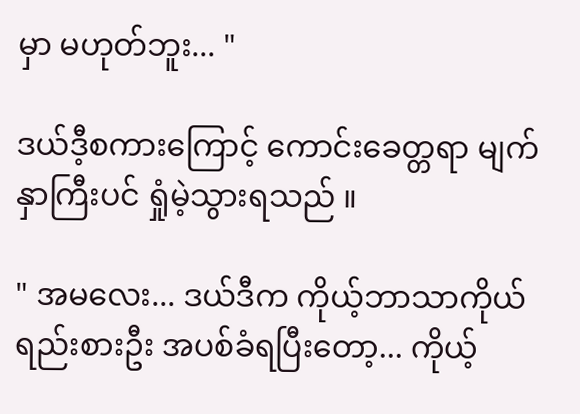မှာ မဟုတ်ဘူး... "

ဒယ်ဒီ့စကားကြောင့် ကောင်းခေတ္တရာ မျက်နှာကြီးပင် ရှုံမဲ့သွားရသည် ။

" အမလေး... ဒယ်ဒီက ကိုယ့်ဘာသာကိုယ် ရည်းစားဦး အပစ်ခံရပြီးတော့... ကိုယ့်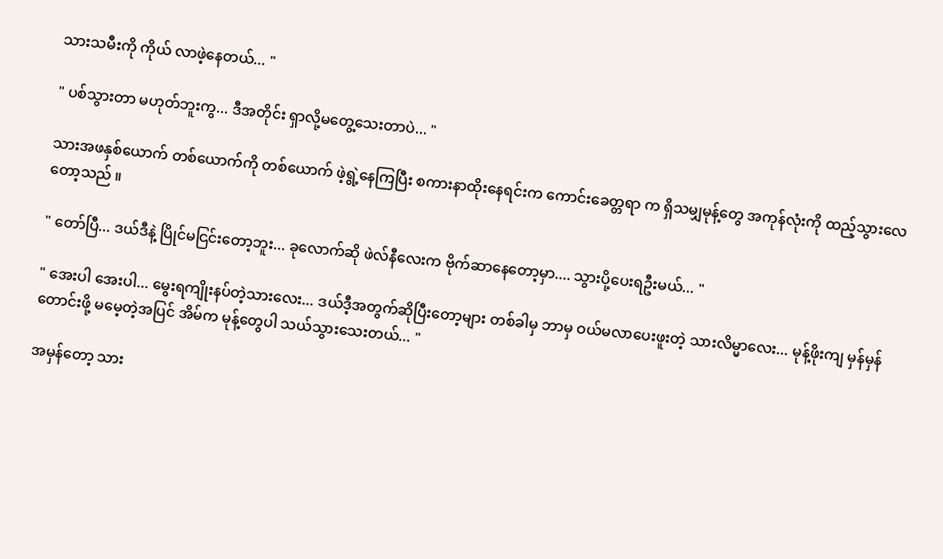သားသမီးကို ကိုယ် လာဖဲ့နေတယ်... "

" ပစ်သွားတာ မဟုတ်ဘူးကွ... ဒီအတိုင်း ရှာလို့မတွေ့သေးတာပဲ... "

သားအဖနှစ်ယောက် တစ်ယောက်ကို တစ်ယောက် ဖဲ့ရွဲ့နေကြပြီး စကားနာထိုးနေရင်းက ကောင်းခေတ္တရာ က ရှိသမျှမုန့်တွေ အကုန်လုံးကို ထည့်သွားလေတော့သည် ။

" တော်ပြီ... ဒယ်ဒီနဲ့ ပြိုင်မငြင်းတော့ဘူး... ခုလောက်ဆို ဖဲလ်နီလေးက ဗိုက်ဆာနေတော့မှာ.... သွားပို့ပေးရဦးမယ်... "

" အေးပါ အေးပါ... မွေးရကျိုးနပ်တဲ့သားလေး... ဒယ်ဒီ့အတွက်ဆိုပြီးတော့များ တစ်ခါမှ ဘာမှ ဝယ်မလာပေးဖူးတဲ့ သားလိမ္မာလေး... မုန့်ဖိုးကျ မှန်မှန်တောင်းဖို့ မမေ့တဲ့အပြင် အိမ်က မုန့်တွေပါ သယ်သွားသေးတယ်... "

အမှန်တော့ သား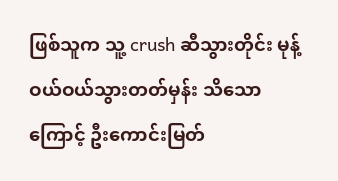ဖြစ်သူက သူ့ crush ဆီသွားတိုင်း မုန့်ဝယ်ဝယ်သွားတတ်မှန်း သိသောကြောင့် ဦးကောင်းမြတ်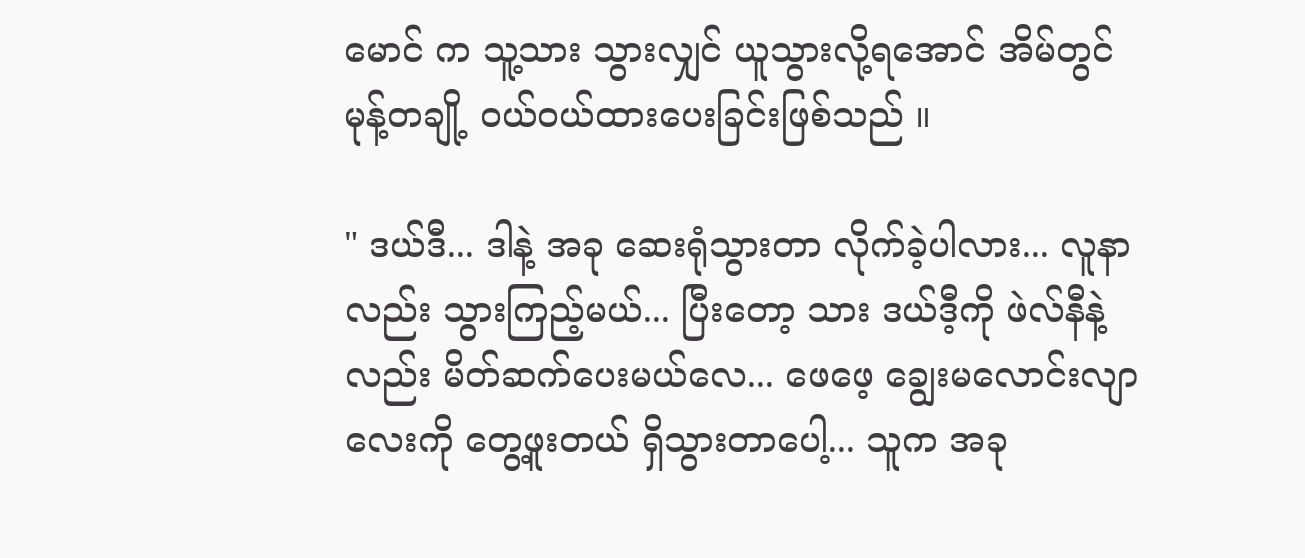မောင် က သူ့သား သွားလျှင် ယူသွားလို့ရအောင် အိမ်တွင် မုန့်တချို့ ဝယ်ဝယ်ထားပေးခြင်းဖြစ်သည် ။

" ဒယ်ဒီ... ဒါနဲ့ အခု ဆေးရုံသွားတာ လိုက်ခဲ့ပါလား... လူနာလည်း သွားကြည့်မယ်... ပြီးတော့ သား ဒယ်ဒီ့ကို ဖဲလ်နီနဲ့လည်း မိတ်ဆက်ပေးမယ်လေ... ဖေဖေ့ ချွေးမလောင်းလျာလေးကို တွေ့ဖူးတယ် ရှိသွားတာပေါ့... သူက အခု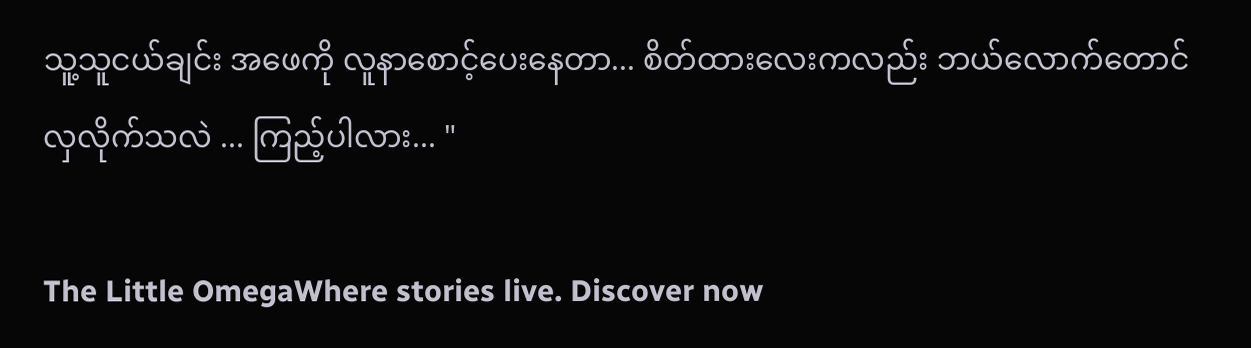သူ့သူငယ်ချင်း အဖေကို လူနာစောင့်ပေးနေတာ... စိတ်ထားလေးကလည်း ဘယ်လောက်တောင် လှလိုက်သလဲ ... ကြည့်ပါလား... "

The Little OmegaWhere stories live. Discover now